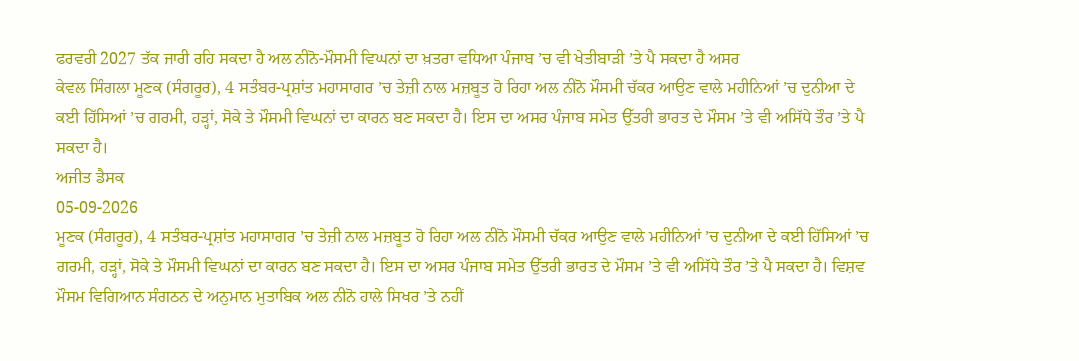ਫਰਵਰੀ 2027 ਤੱਕ ਜਾਰੀ ਰਹਿ ਸਕਦਾ ਹੈ ਅਲ ਨੀਨੋ-ਮੌਸਮੀ ਵਿਘਨਾਂ ਦਾ ਖ਼ਤਰਾ ਵਧਿਆ ਪੰਜਾਬ ’ਚ ਵੀ ਖੇਤੀਬਾੜੀ ’ਤੇ ਪੈ ਸਕਦਾ ਹੈ ਅਸਰ
ਕੇਵਲ ਸਿੰਗਲਾ ਮੂਣਕ (ਸੰਗਰੂਰ), 4 ਸਤੰਬਰ-ਪ੍ਰਸ਼ਾਂਤ ਮਹਾਸਾਗਰ ’ਚ ਤੇਜ਼ੀ ਨਾਲ ਮਜ਼ਬੂਤ ਹੋ ਰਿਹਾ ਅਲ ਨੀਨੋ ਮੌਸਮੀ ਚੱਕਰ ਆਉਣ ਵਾਲੇ ਮਹੀਨਿਆਂ ’ਚ ਦੁਨੀਆ ਦੇ ਕਈ ਹਿੱਸਿਆਂ ’ਚ ਗਰਮੀ, ਹੜ੍ਹਾਂ, ਸੋਕੇ ਤੇ ਮੌਸਮੀ ਵਿਘਨਾਂ ਦਾ ਕਾਰਨ ਬਣ ਸਕਦਾ ਹੈ। ਇਸ ਦਾ ਅਸਰ ਪੰਜਾਬ ਸਮੇਤ ਉੱਤਰੀ ਭਾਰਤ ਦੇ ਮੌਸਮ ’ਤੇ ਵੀ ਅਸਿੱਧੇ ਤੌਰ ’ਤੇ ਪੈ ਸਕਦਾ ਹੈ।
ਅਜੀਤ ਡੈਸਕ
05-09-2026
ਮੂਣਕ (ਸੰਗਰੂਰ), 4 ਸਤੰਬਰ-ਪ੍ਰਸ਼ਾਂਤ ਮਹਾਸਾਗਰ ’ਚ ਤੇਜ਼ੀ ਨਾਲ ਮਜ਼ਬੂਤ ਹੋ ਰਿਹਾ ਅਲ ਨੀਨੋ ਮੌਸਮੀ ਚੱਕਰ ਆਉਣ ਵਾਲੇ ਮਹੀਨਿਆਂ ’ਚ ਦੁਨੀਆ ਦੇ ਕਈ ਹਿੱਸਿਆਂ ’ਚ ਗਰਮੀ, ਹੜ੍ਹਾਂ, ਸੋਕੇ ਤੇ ਮੌਸਮੀ ਵਿਘਨਾਂ ਦਾ ਕਾਰਨ ਬਣ ਸਕਦਾ ਹੈ। ਇਸ ਦਾ ਅਸਰ ਪੰਜਾਬ ਸਮੇਤ ਉੱਤਰੀ ਭਾਰਤ ਦੇ ਮੌਸਮ ’ਤੇ ਵੀ ਅਸਿੱਧੇ ਤੌਰ ’ਤੇ ਪੈ ਸਕਦਾ ਹੈ। ਵਿਸ਼ਵ ਮੌਸਮ ਵਿਗਿਆਨ ਸੰਗਠਨ ਦੇ ਅਨੁਮਾਨ ਮੁਤਾਬਿਕ ਅਲ ਨੀਨੋ ਹਾਲੇ ਸਿਖਰ ’ਤੇ ਨਹੀਂ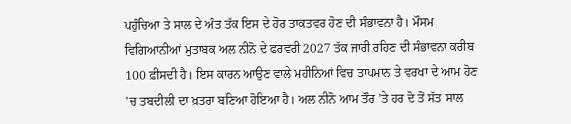ਪਹੁੰਚਿਆ ਤੇ ਸਾਲ ਦੇ ਅੰਤ ਤੱਕ ਇਸ ਦੇ ਹੋਰ ਤਾਕਤਵਰ ਹੋਣ ਦੀ ਸੰਭਾਵਨਾ ਹੈ। ਮੌਸਮ ਵਿਗਿਆਨੀਆਂ ਮੁਤਾਬਕ ਅਲ ਨੀਨੋ ਦੇ ਫਰਵਰੀ 2027 ਤੱਕ ਜਾਰੀ ਰਹਿਣ ਦੀ ਸੰਭਾਵਨਾ ਕਰੀਬ 100 ਫ਼ੀਸਦੀ ਹੈ। ਇਸ ਕਾਰਨ ਆਉਣ ਵਾਲੇ ਮਹੀਨਿਆਂ ਵਿਚ ਤਾਪਮਾਨ ਤੇ ਵਰਖਾ ਦੇ ਆਮ ਹੋਣ ’ਚ ਤਬਦੀਲੀ ਦਾ ਖ਼ਤਰਾ ਬਣਿਆ ਹੋਇਆ ਹੈ। ਅਲ ਨੀਨੋ ਆਮ ਤੌਰ ’ਤੇ ਹਰ ਦੋ ਤੋਂ ਸੱਤ ਸਾਲ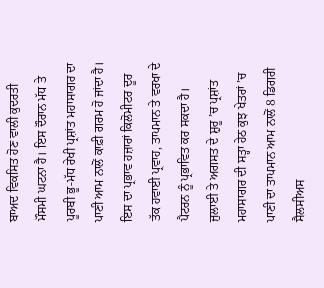ਬਾਅਦ ਵਿਕਸਿਤ ਹੋਣ ਵਾਲੀ ਕੁਦਰਤੀ ਮੌਸਮੀ ਘਟਨਾ ਹੈ। ਇਸ ਦੌਰਾਨ ਮੱਧ ਤੇ ਪੂਰਬੀ ਭੂ-ਮੱਧ ਰੇਖੀ ਪ੍ਰਸ਼ਾਂਤ ਮਹਾਸਾਗਰ ਦਾ ਪਾਣੀ ਆਮ ਨਾਲੋਂ ਕਾਫ਼ੀ ਗਰਮ ਹੋ ਜਾਂਦਾ ਹੈ। ਇਸ ਦਾ ਪ੍ਰਭਾਵ ਹਜ਼ਾਰਾਂ ਕਿਲੋਮੀਟਰ ਦੂਰ ਤੱਕ ਹਵਾਈ ਪ੍ਰਵਾਹ, ਤਾਪਮਾਨ ਤੇ ਵਰਖਾ ਦੇ ਪੈਟਰਨ ਨੂੰ ਪ੍ਰਭਾਵਿਤ ਕਰ ਸਕਦਾ ਹੈ। ਜੁਲਾਈ ਤੇ ਅਗਸਤ ਦੇ ਸ਼ੁਰੂ ’ਚ ਪ੍ਰਸ਼ਾਂਤ ਮਹਾਸਾਗਰ ਦੀ ਸਤ੍ਹਾ ਹੇਠ ਕੁਝ ਖੇਤਰਾਂ ’ਚ ਪਾਣੀ ਦਾ ਤਾਪਮਾਨ ਆਮ ਨਾਲੋਂ 8 ਡਿਗਰੀ ਸੈਲਸੀਅਸ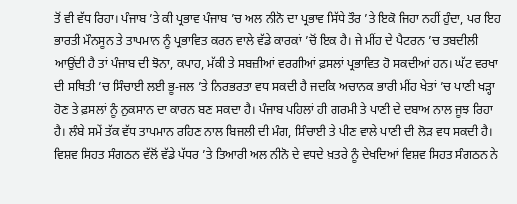ਤੋਂ ਵੀ ਵੱਧ ਰਿਹਾ। ਪੰਜਾਬ ’ਤੇ ਕੀ ਪ੍ਰਭਾਵ ਪੰਜਾਬ ’ਚ ਅਲ ਨੀਨੋ ਦਾ ਪ੍ਰਭਾਵ ਸਿੱਧੇ ਤੌਰ ’ਤੇ ਇਕੋ ਜਿਹਾ ਨਹੀਂ ਹੁੰਦਾ, ਪਰ ਇਹ ਭਾਰਤੀ ਮੌਨਸੂਨ ਤੇ ਤਾਪਮਾਨ ਨੂੰ ਪ੍ਰਭਾਵਿਤ ਕਰਨ ਵਾਲੇ ਵੱਡੇ ਕਾਰਕਾਂ ’ਚੋਂ ਇਕ ਹੈ। ਜੇ ਮੀਂਹ ਦੇ ਪੈਟਰਨ ’ਚ ਤਬਦੀਲੀ ਆਉਂਦੀ ਹੈ ਤਾਂ ਪੰਜਾਬ ਦੀ ਝੋਨਾ, ਕਪਾਹ, ਮੱਕੀ ਤੇ ਸਬਜ਼ੀਆਂ ਵਰਗੀਆਂ ਫ਼ਸਲਾਂ ਪ੍ਰਭਾਵਿਤ ਹੋ ਸਕਦੀਆਂ ਹਨ। ਘੱਟ ਵਰਖਾ ਦੀ ਸਥਿਤੀ ’ਚ ਸਿੰਚਾਈ ਲਈ ਭੂ-ਜਲ ’ਤੇ ਨਿਰਭਰਤਾ ਵਧ ਸਕਦੀ ਹੈ ਜਦਕਿ ਅਚਾਨਕ ਭਾਰੀ ਮੀਂਹ ਖੇਤਾਂ ’ਚ ਪਾਣੀ ਖੜ੍ਹਾ ਹੋਣ ਤੇ ਫ਼ਸਲਾਂ ਨੂੰ ਨੁਕਸਾਨ ਦਾ ਕਾਰਨ ਬਣ ਸਕਦਾ ਹੈ। ਪੰਜਾਬ ਪਹਿਲਾਂ ਹੀ ਗਰਮੀ ਤੇ ਪਾਣੀ ਦੇ ਦਬਾਅ ਨਾਲ ਜੂਝ ਰਿਹਾ ਹੈ। ਲੰਬੇ ਸਮੇਂ ਤੱਕ ਵੱਧ ਤਾਪਮਾਨ ਰਹਿਣ ਨਾਲ ਬਿਜਲੀ ਦੀ ਮੰਗ, ਸਿੰਚਾਈ ਤੇ ਪੀਣ ਵਾਲੇ ਪਾਣੀ ਦੀ ਲੋੜ ਵਧ ਸਕਦੀ ਹੈ। ਵਿਸ਼ਵ ਸਿਹਤ ਸੰਗਠਨ ਵੱਲੋਂ ਵੱਡੇ ਪੱਧਰ ’ਤੇ ਤਿਆਰੀ ਅਲ ਨੀਨੋ ਦੇ ਵਧਦੇ ਖ਼ਤਰੇ ਨੂੰ ਦੇਖਦਿਆਂ ਵਿਸ਼ਵ ਸਿਹਤ ਸੰਗਠਨ ਨੇ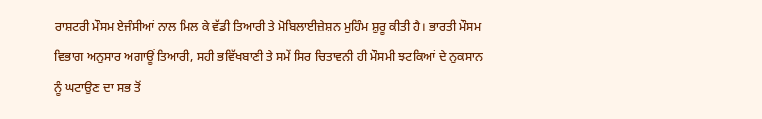ਰਾਸ਼ਟਰੀ ਮੌਸਮ ਏਜੰਸੀਆਂ ਨਾਲ ਮਿਲ ਕੇ ਵੱਡੀ ਤਿਆਰੀ ਤੇ ਮੋਬਿਲਾਈਜ਼ੇਸ਼ਨ ਮੁਹਿੰਮ ਸ਼ੁਰੂ ਕੀਤੀ ਹੈ। ਭਾਰਤੀ ਮੌਸਮ ਵਿਭਾਗ ਅਨੁਸਾਰ ਅਗਾਊਂ ਤਿਆਰੀ, ਸਹੀ ਭਵਿੱਖਬਾਣੀ ਤੇ ਸਮੇਂ ਸਿਰ ਚਿਤਾਵਨੀ ਹੀ ਮੌਸਮੀ ਝਟਕਿਆਂ ਦੇ ਨੁਕਸਾਨ ਨੂੰ ਘਟਾਉਣ ਦਾ ਸਭ ਤੋਂ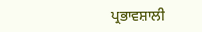ਪ੍ਰਭਾਵਸ਼ਾਲੀ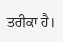ਤਰੀਕਾ ਹੈ।